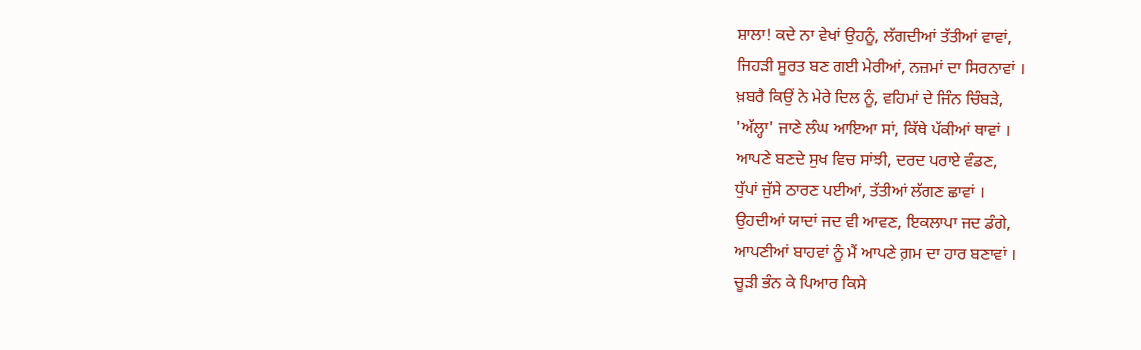ਸ਼ਾਲਾ! ਕਦੇ ਨਾ ਵੇਖਾਂ ਉਹਨੂੰ, ਲੱਗਦੀਆਂ ਤੱਤੀਆਂ ਵਾਵਾਂ,
ਜਿਹੜੀ ਸੂਰਤ ਬਣ ਗਈ ਮੇਰੀਆਂ, ਨਜ਼ਮਾਂ ਦਾ ਸਿਰਨਾਵਾਂ ।
ਖ਼ਬਰੈ ਕਿਉਂ ਨੇ ਮੇਰੇ ਦਿਲ ਨੂੰ, ਵਹਿਮਾਂ ਦੇ ਜਿੰਨ ਚਿੰਬੜੇ,
'ਅੱਲ੍ਹਾ' ਜਾਣੇ ਲੰਘ ਆਇਆ ਸਾਂ, ਕਿੱਥੇ ਪੱਕੀਆਂ ਥਾਵਾਂ ।
ਆਪਣੇ ਬਣਦੇ ਸੁਖ ਵਿਚ ਸਾਂਝੀ, ਦਰਦ ਪਰਾਏ ਵੰਡਣ,
ਧੁੱਪਾਂ ਜੁੱਸੇ ਠਾਰਣ ਪਈਆਂ, ਤੱਤੀਆਂ ਲੱਗਣ ਛਾਵਾਂ ।
ਉਹਦੀਆਂ ਯਾਦਾਂ ਜਦ ਵੀ ਆਵਣ, ਇਕਲਾਪਾ ਜਦ ਡੰਗੇ,
ਆਪਣੀਆਂ ਬਾਹਵਾਂ ਨੂੰ ਮੈਂ ਆਪਣੇ ਗ਼ਮ ਦਾ ਹਾਰ ਬਣਾਵਾਂ ।
ਚੂੜੀ ਭੰਨ ਕੇ ਪਿਆਰ ਕਿਸੇ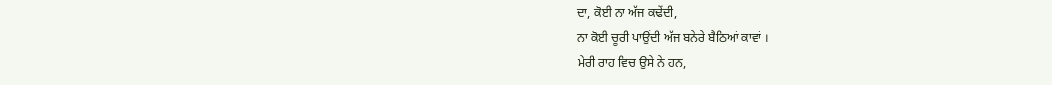ਦਾ, ਕੋਈ ਨਾ ਅੱਜ ਕਢੇਂਦੀ,
ਨਾ ਕੋਈ ਚੂਰੀ ਪਾਉਂਦੀ ਅੱਜ ਬਨੇਰੇ ਬੈਠਿਆਂ ਕਾਵਾਂ ।
ਮੇਰੀ ਰਾਹ ਵਿਚ ਉਸੇ ਨੇ ਹਨ,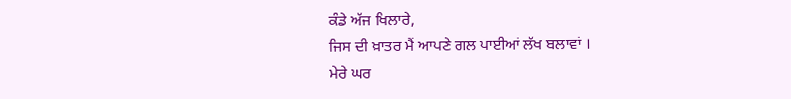ਕੰਡੇ ਅੱਜ ਖਿਲਾਰੇ,
ਜਿਸ ਦੀ ਖ਼ਾਤਰ ਮੈਂ ਆਪਣੇ ਗਲ ਪਾਈਆਂ ਲੱਖ ਬਲਾਵਾਂ ।
ਮੇਰੇ ਘਰ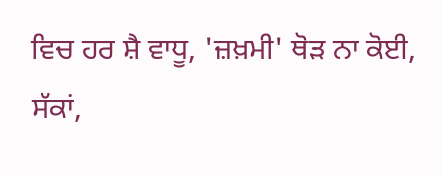ਵਿਚ ਹਰ ਸ਼ੈ ਵਾਧੂ, 'ਜ਼ਖ਼ਮੀ' ਥੋੜ ਨਾ ਕੋਈ,
ਸੱਕਾਂ,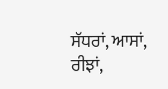ਸੱਧਰਾਂ, ਆਸਾਂ, ਰੀਝਾਂ,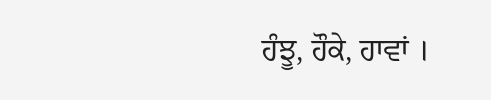ਹੰਝੂ, ਹੌਕੇ, ਹਾਵਾਂ ।